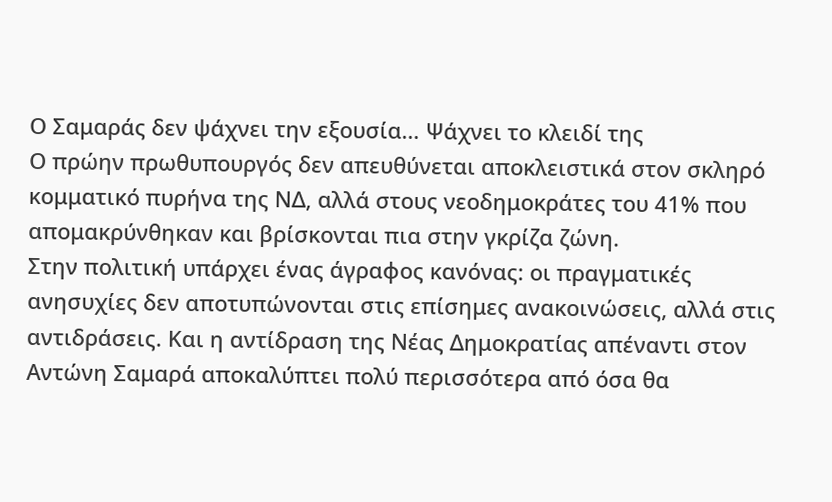Ο Σαμαράς δεν ψάχνει την εξουσία… Ψάχνει το κλειδί της
Ο πρώην πρωθυπουργός δεν απευθύνεται αποκλειστικά στον σκληρό κομματικό πυρήνα της ΝΔ, αλλά στους νεοδημοκράτες του 41% που απομακρύνθηκαν και βρίσκονται πια στην γκρίζα ζώνη.
Στην πολιτική υπάρχει ένας άγραφος κανόνας: οι πραγματικές ανησυχίες δεν αποτυπώνονται στις επίσημες ανακοινώσεις, αλλά στις αντιδράσεις. Και η αντίδραση της Νέας Δημοκρατίας απέναντι στον Αντώνη Σαμαρά αποκαλύπτει πολύ περισσότερα από όσα θα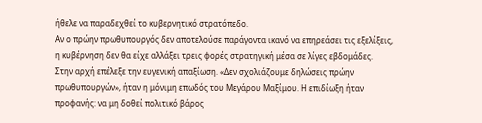ήθελε να παραδεχθεί το κυβερνητικό στρατόπεδο.
Αν ο πρώην πρωθυπουργός δεν αποτελούσε παράγοντα ικανό να επηρεάσει τις εξελίξεις, η κυβέρνηση δεν θα είχε αλλάξει τρεις φορές στρατηγική μέσα σε λίγες εβδομάδες.
Στην αρχή επέλεξε την ευγενική απαξίωση. «Δεν σχολιάζουμε δηλώσεις πρώην πρωθυπουργών», ήταν η μόνιμη επωδός του Μεγάρου Μαξίμου. Η επιδίωξη ήταν προφανής: να μη δοθεί πολιτικό βάρος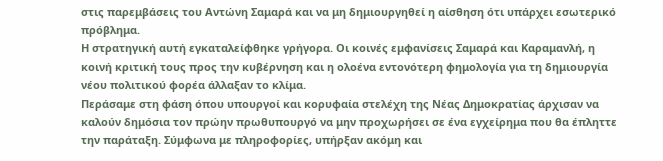στις παρεμβάσεις του Αντώνη Σαμαρά και να μη δημιουργηθεί η αίσθηση ότι υπάρχει εσωτερικό πρόβλημα.
Η στρατηγική αυτή εγκαταλείφθηκε γρήγορα. Οι κοινές εμφανίσεις Σαμαρά και Καραμανλή, η κοινή κριτική τους προς την κυβέρνηση και η ολοένα εντονότερη φημολογία για τη δημιουργία νέου πολιτικού φορέα άλλαξαν το κλίμα.
Περάσαμε στη φάση όπου υπουργοί και κορυφαία στελέχη της Νέας Δημοκρατίας άρχισαν να καλούν δημόσια τον πρώην πρωθυπουργό να μην προχωρήσει σε ένα εγχείρημα που θα έπληττε την παράταξη. Σύμφωνα με πληροφορίες, υπήρξαν ακόμη και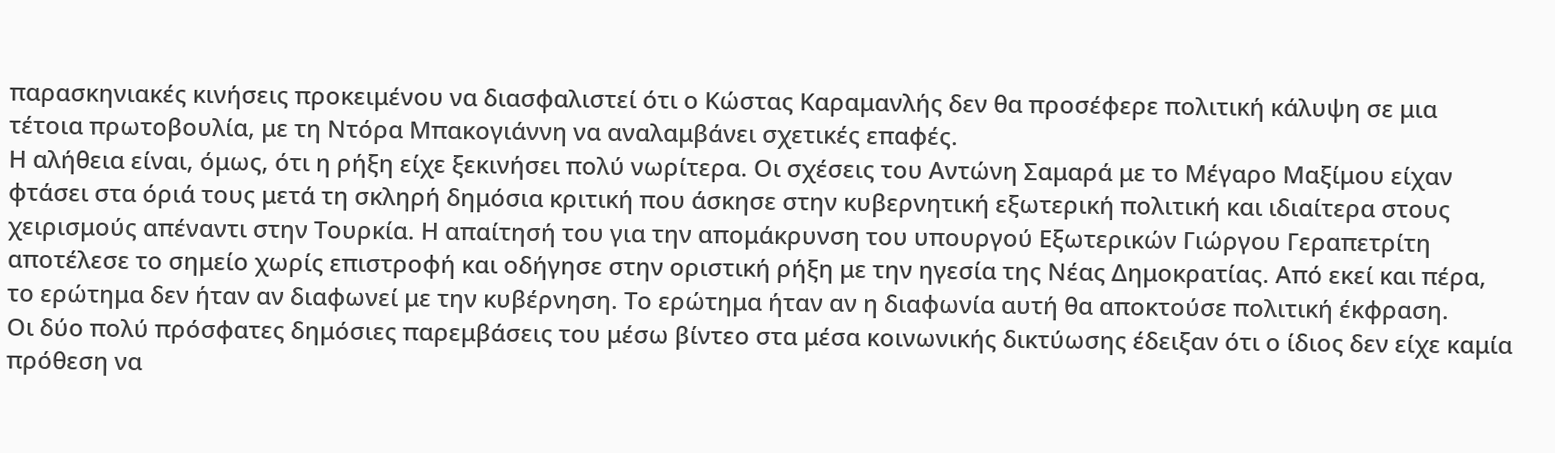παρασκηνιακές κινήσεις προκειμένου να διασφαλιστεί ότι ο Κώστας Καραμανλής δεν θα προσέφερε πολιτική κάλυψη σε μια τέτοια πρωτοβουλία, με τη Ντόρα Μπακογιάννη να αναλαμβάνει σχετικές επαφές.
Η αλήθεια είναι, όμως, ότι η ρήξη είχε ξεκινήσει πολύ νωρίτερα. Οι σχέσεις του Αντώνη Σαμαρά με το Μέγαρο Μαξίμου είχαν φτάσει στα όριά τους μετά τη σκληρή δημόσια κριτική που άσκησε στην κυβερνητική εξωτερική πολιτική και ιδιαίτερα στους χειρισμούς απέναντι στην Τουρκία. Η απαίτησή του για την απομάκρυνση του υπουργού Εξωτερικών Γιώργου Γεραπετρίτη αποτέλεσε το σημείο χωρίς επιστροφή και οδήγησε στην οριστική ρήξη με την ηγεσία της Νέας Δημοκρατίας. Από εκεί και πέρα, το ερώτημα δεν ήταν αν διαφωνεί με την κυβέρνηση. Το ερώτημα ήταν αν η διαφωνία αυτή θα αποκτούσε πολιτική έκφραση.
Οι δύο πολύ πρόσφατες δημόσιες παρεμβάσεις του μέσω βίντεο στα μέσα κοινωνικής δικτύωσης έδειξαν ότι ο ίδιος δεν είχε καμία πρόθεση να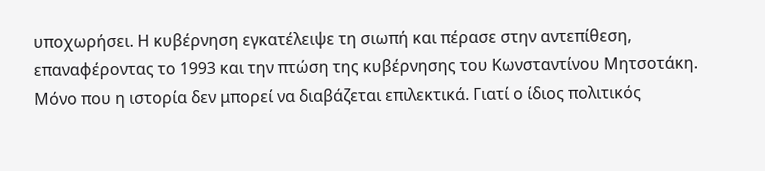υποχωρήσει. Η κυβέρνηση εγκατέλειψε τη σιωπή και πέρασε στην αντεπίθεση, επαναφέροντας το 1993 και την πτώση της κυβέρνησης του Κωνσταντίνου Μητσοτάκη.
Μόνο που η ιστορία δεν μπορεί να διαβάζεται επιλεκτικά. Γιατί ο ίδιος πολιτικός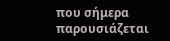που σήμερα παρουσιάζεται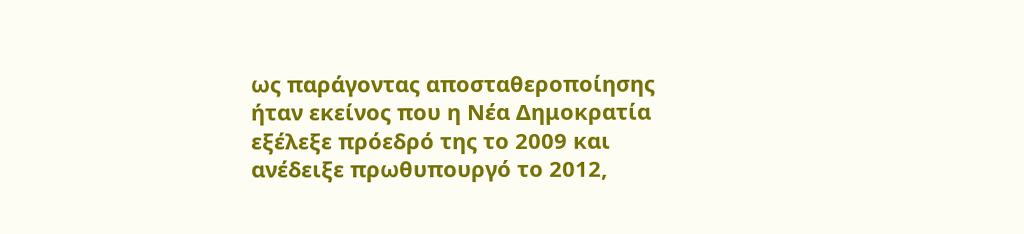ως παράγοντας αποσταθεροποίησης ήταν εκείνος που η Νέα Δημοκρατία εξέλεξε πρόεδρό της το 2009 και ανέδειξε πρωθυπουργό το 2012,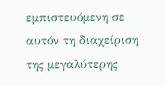εμπιστευόμενη σε αυτόν τη διαχείριση της μεγαλύτερης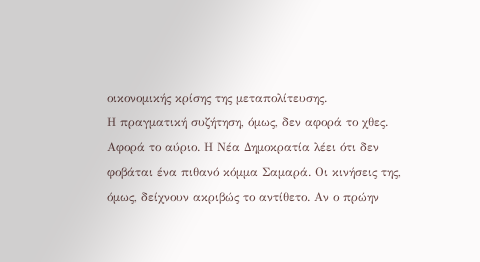οικονομικής κρίσης της μεταπολίτευσης.
Η πραγματική συζήτηση, όμως, δεν αφορά το χθες. Αφορά το αύριο. Η Νέα Δημοκρατία λέει ότι δεν φοβάται ένα πιθανό κόμμα Σαμαρά. Οι κινήσεις της, όμως, δείχνουν ακριβώς το αντίθετο. Αν ο πρώην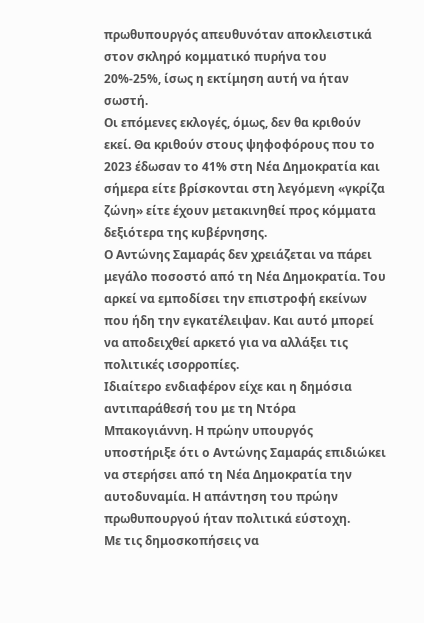πρωθυπουργός απευθυνόταν αποκλειστικά στον σκληρό κομματικό πυρήνα του 20%-25%, ίσως η εκτίμηση αυτή να ήταν σωστή.
Οι επόμενες εκλογές, όμως, δεν θα κριθούν εκεί. Θα κριθούν στους ψηφοφόρους που το 2023 έδωσαν το 41% στη Νέα Δημοκρατία και σήμερα είτε βρίσκονται στη λεγόμενη «γκρίζα ζώνη» είτε έχουν μετακινηθεί προς κόμματα δεξιότερα της κυβέρνησης.
Ο Αντώνης Σαμαράς δεν χρειάζεται να πάρει μεγάλο ποσοστό από τη Νέα Δημοκρατία. Του αρκεί να εμποδίσει την επιστροφή εκείνων που ήδη την εγκατέλειψαν. Και αυτό μπορεί να αποδειχθεί αρκετό για να αλλάξει τις πολιτικές ισορροπίες.
Ιδιαίτερο ενδιαφέρον είχε και η δημόσια αντιπαράθεσή του με τη Ντόρα Μπακογιάννη. Η πρώην υπουργός υποστήριξε ότι ο Αντώνης Σαμαράς επιδιώκει να στερήσει από τη Νέα Δημοκρατία την αυτοδυναμία. Η απάντηση του πρώην πρωθυπουργού ήταν πολιτικά εύστοχη.
Με τις δημοσκοπήσεις να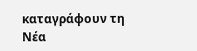καταγράφουν τη Νέα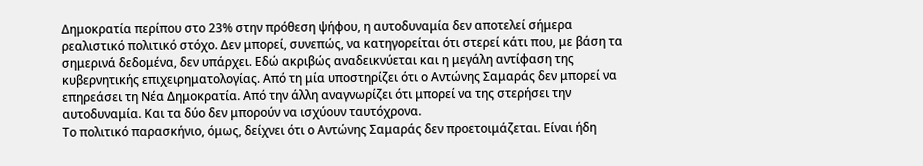Δημοκρατία περίπου στο 23% στην πρόθεση ψήφου, η αυτοδυναμία δεν αποτελεί σήμερα ρεαλιστικό πολιτικό στόχο. Δεν μπορεί, συνεπώς, να κατηγορείται ότι στερεί κάτι που, με βάση τα σημερινά δεδομένα, δεν υπάρχει. Εδώ ακριβώς αναδεικνύεται και η μεγάλη αντίφαση της κυβερνητικής επιχειρηματολογίας. Από τη μία υποστηρίζει ότι ο Αντώνης Σαμαράς δεν μπορεί να επηρεάσει τη Νέα Δημοκρατία. Από την άλλη αναγνωρίζει ότι μπορεί να της στερήσει την αυτοδυναμία. Και τα δύο δεν μπορούν να ισχύουν ταυτόχρονα.
Το πολιτικό παρασκήνιο, όμως, δείχνει ότι ο Αντώνης Σαμαράς δεν προετοιμάζεται. Είναι ήδη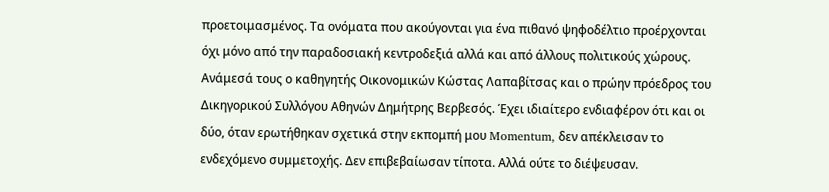προετοιμασμένος. Τα ονόματα που ακούγονται για ένα πιθανό ψηφοδέλτιο προέρχονται όχι μόνο από την παραδοσιακή κεντροδεξιά αλλά και από άλλους πολιτικούς χώρους. Ανάμεσά τους ο καθηγητής Οικονομικών Κώστας Λαπαβίτσας και ο πρώην πρόεδρος του Δικηγορικού Συλλόγου Αθηνών Δημήτρης Βερβεσός. Έχει ιδιαίτερο ενδιαφέρον ότι και οι δύο, όταν ερωτήθηκαν σχετικά στην εκπομπή μου Momentum, δεν απέκλεισαν το ενδεχόμενο συμμετοχής. Δεν επιβεβαίωσαν τίποτα. Αλλά ούτε το διέψευσαν.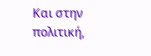Και στην πολιτική,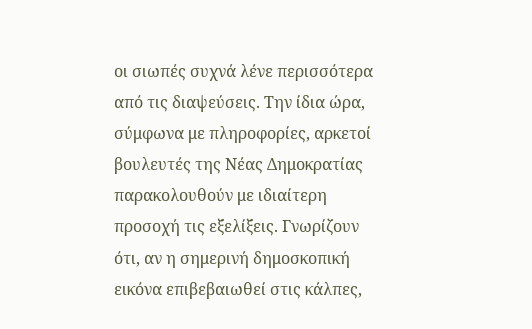οι σιωπές συχνά λένε περισσότερα από τις διαψεύσεις. Την ίδια ώρα, σύμφωνα με πληροφορίες, αρκετοί βουλευτές της Νέας Δημοκρατίας παρακολουθούν με ιδιαίτερη προσοχή τις εξελίξεις. Γνωρίζουν ότι, αν η σημερινή δημοσκοπική εικόνα επιβεβαιωθεί στις κάλπες,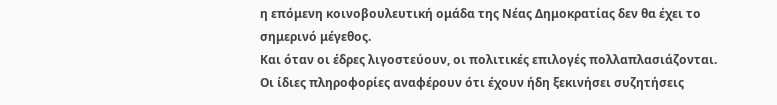η επόμενη κοινοβουλευτική ομάδα της Νέας Δημοκρατίας δεν θα έχει το σημερινό μέγεθος.
Και όταν οι έδρες λιγοστεύουν, οι πολιτικές επιλογές πολλαπλασιάζονται. Οι ίδιες πληροφορίες αναφέρουν ότι έχουν ήδη ξεκινήσει συζητήσεις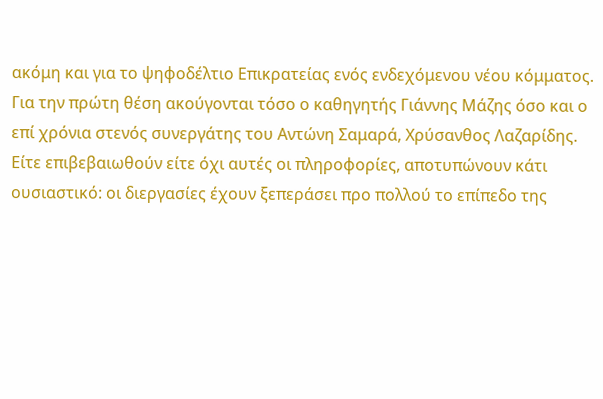ακόμη και για το ψηφοδέλτιο Επικρατείας ενός ενδεχόμενου νέου κόμματος.
Για την πρώτη θέση ακούγονται τόσο ο καθηγητής Γιάννης Μάζης όσο και ο επί χρόνια στενός συνεργάτης του Αντώνη Σαμαρά, Χρύσανθος Λαζαρίδης.
Είτε επιβεβαιωθούν είτε όχι αυτές οι πληροφορίες, αποτυπώνουν κάτι ουσιαστικό: οι διεργασίες έχουν ξεπεράσει προ πολλού το επίπεδο της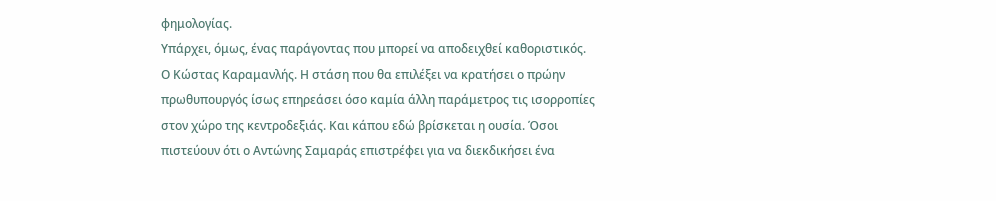φημολογίας.
Υπάρχει, όμως, ένας παράγοντας που μπορεί να αποδειχθεί καθοριστικός. Ο Κώστας Καραμανλής. Η στάση που θα επιλέξει να κρατήσει ο πρώην πρωθυπουργός ίσως επηρεάσει όσο καμία άλλη παράμετρος τις ισορροπίες στον χώρο της κεντροδεξιάς. Και κάπου εδώ βρίσκεται η ουσία. Όσοι πιστεύουν ότι ο Αντώνης Σαμαράς επιστρέφει για να διεκδικήσει ένα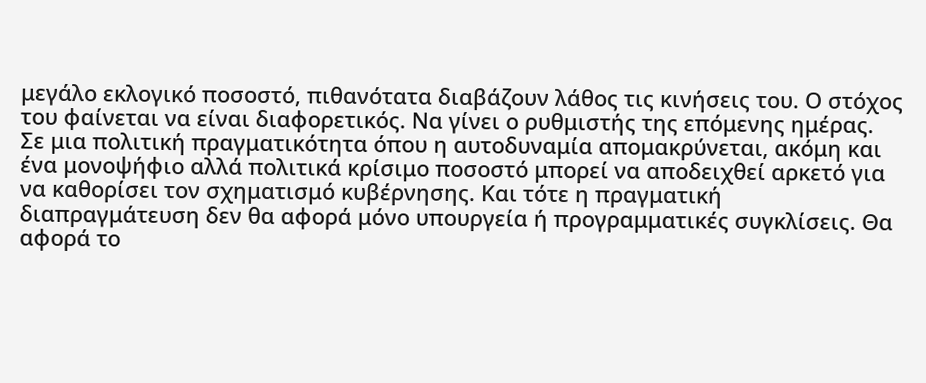μεγάλο εκλογικό ποσοστό, πιθανότατα διαβάζουν λάθος τις κινήσεις του. Ο στόχος του φαίνεται να είναι διαφορετικός. Να γίνει ο ρυθμιστής της επόμενης ημέρας.
Σε μια πολιτική πραγματικότητα όπου η αυτοδυναμία απομακρύνεται, ακόμη και ένα μονοψήφιο αλλά πολιτικά κρίσιμο ποσοστό μπορεί να αποδειχθεί αρκετό για να καθορίσει τον σχηματισμό κυβέρνησης. Και τότε η πραγματική διαπραγμάτευση δεν θα αφορά μόνο υπουργεία ή προγραμματικές συγκλίσεις. Θα αφορά το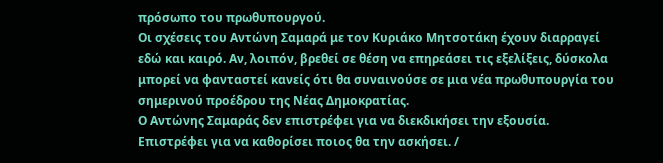πρόσωπο του πρωθυπουργού.
Οι σχέσεις του Αντώνη Σαμαρά με τον Κυριάκο Μητσοτάκη έχουν διαρραγεί εδώ και καιρό. Αν, λοιπόν, βρεθεί σε θέση να επηρεάσει τις εξελίξεις, δύσκολα μπορεί να φανταστεί κανείς ότι θα συναινούσε σε μια νέα πρωθυπουργία του σημερινού προέδρου της Νέας Δημοκρατίας.
Ο Αντώνης Σαμαράς δεν επιστρέφει για να διεκδικήσει την εξουσία. Επιστρέφει για να καθορίσει ποιος θα την ασκήσει. /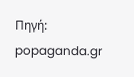Πηγή: popaganda.gr